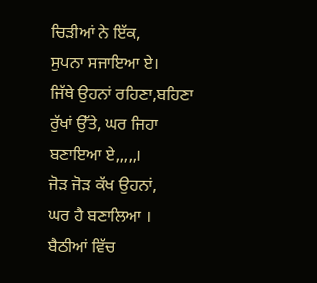ਚਿੜੀਆਂ ਨੇ ਇੱਕ,
ਸੁਪਨਾ ਸਜਾਇਆ ਏ।
ਜਿੱਥੇ ਉਹਨਾਂ ਰਹਿਣਾ,ਬਹਿਣਾ
ਰੁੱਖਾਂ ਉੱਤੇ, ਘਰ ਜਿਹਾ
ਬਣਾਇਆ ਏ,,,,,।
ਜੋੜ ਜੋੜ ਕੱਖ ਉਹਨਾਂ,
ਘਰ ਹੈ ਬਣਾਲਿਆ ।
ਬੈਠੀਆਂ ਵਿੱਚ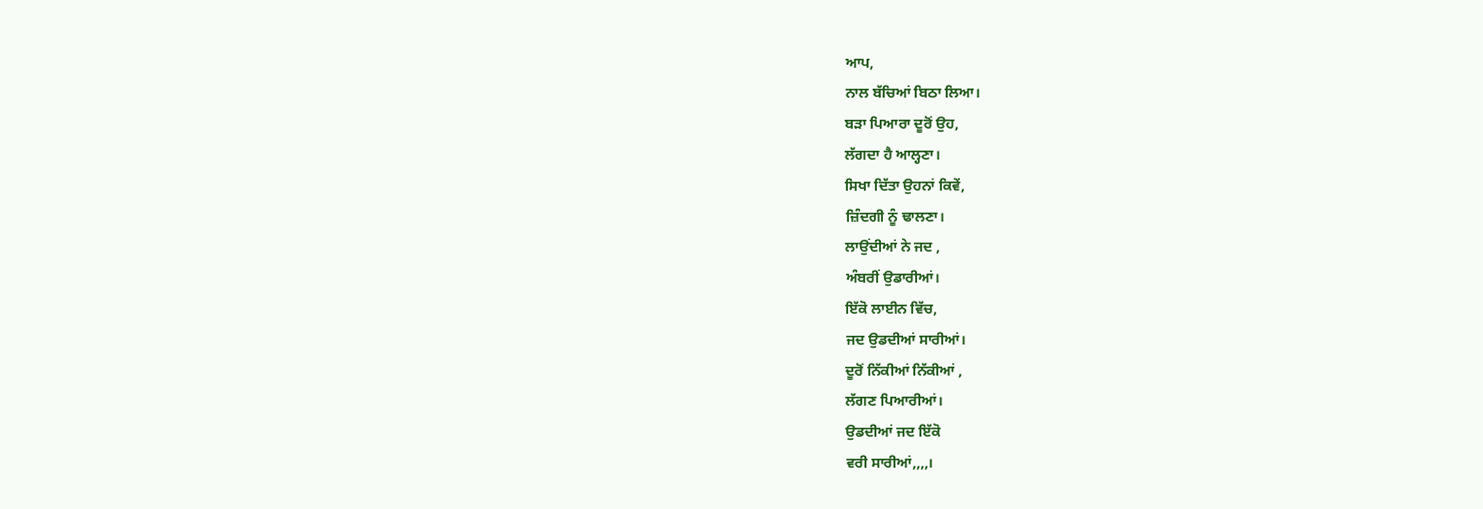ਆਪ,
ਨਾਲ ਬੱਚਿਆਂ ਬਿਠਾ ਲਿਆ।
ਬੜਾ ਪਿਆਰਾ ਦੂਰੋਂ ਉਹ,
ਲੱਗਦਾ ਹੈ ਆਲ੍ਹਣਾ।
ਸਿਖਾ ਦਿੱਤਾ ਉਹਨਾਂ ਕਿਵੇਂ,
ਜ਼ਿੰਦਗੀ ਨੂੰ ਢਾਲਣਾ।
ਲਾਉਂਦੀਆਂ ਨੇ ਜਦ ,
ਅੰਬਰੀਂ ਉਡਾਰੀਆਂ।
ਇੱਕੋ ਲਾਈਨ ਵਿੱਚ,
ਜਦ ਉਡਦੀਆਂ ਸਾਰੀਆਂ।
ਦੂਰੋਂ ਨਿੱਕੀਆਂ ਨਿੱਕੀਆਂ ,
ਲੱਗਣ ਪਿਆਰੀਆਂ।
ਉਡਦੀਆਂ ਜਦ ਇੱਕੋ
ਵਰੀ ਸਾਰੀਆਂ,,,,।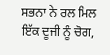ਸਭਨਾ ਨੇ ਰਲ ਮਿਲ
ਇੱਕ ਦੂਜੀ ਨੂੰ ਚੋਗ,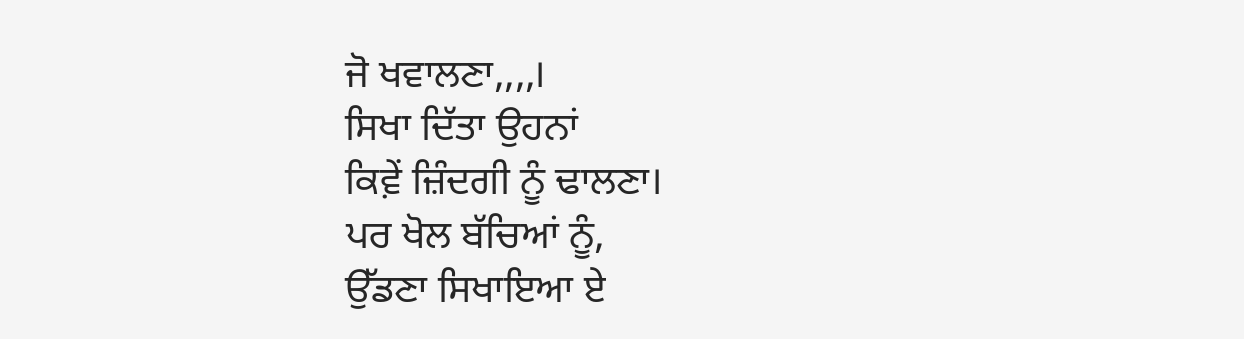ਜੋ ਖਵਾਲਣਾ,,,,।
ਸਿਖਾ ਦਿੱਤਾ ਉਹਨਾਂ
ਕਿਵ਼ੇਂ ਜ਼ਿੰਦਗੀ ਨੂੰ ਢਾਲਣਾ।
ਪਰ ਖੋਲ ਬੱਚਿਆਂ ਨੂੰ,
ਉੱਡਣਾ ਸਿਖਾਇਆ ਏ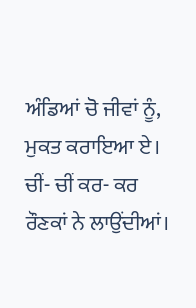ਅੰਡਿਆਂ ਚੋ ਜੀਵਾਂ ਨੂੰ,
ਮੁਕਤ ਕਰਾਇਆ ਏ।
ਚੀਂ- ਚੀਂ ਕਰ- ਕਰ
ਰੌਣਕਾਂ ਨੇ ਲਾਉਂਦੀਆਂ।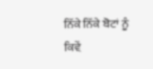ਨਿੱਕੇ ਨਿੱਕੇ ਬੋਟਾਂ ਨੂੰ
ਕਿਵ਼ੇਂ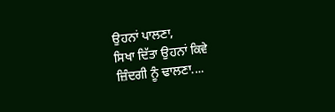ਉਹਨਾਂ ਪਾਲਣਾ,
ਸਿਖਾ ਦਿੱਤਾ ਉਹਨਾਂ ਕਿਵੇ
ਜ਼ਿੰਦਗੀ ਨੂੰ ਢਾਲਣਾ....